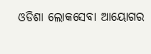ଓଡିଶା ଲୋକସେବା ଆୟୋଗର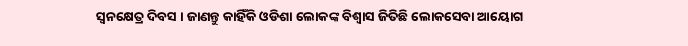ସ୍ବନକ୍ଷେତ୍ର ଦିବସ । ଜାଣନ୍ତୁ କାହିଁକି ଓଡିଶା ଲୋକଙ୍କ ବିଶ୍ୱାସ ଜିତିଛି ଲୋକସେବା ଆୟୋଗ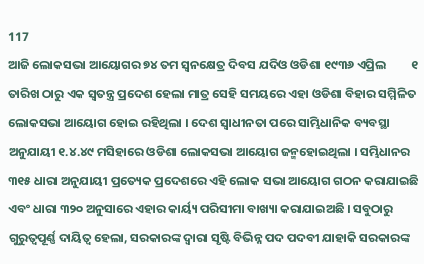117
ଆଜି ଲୋକସଭା ଆୟୋଗର ୭୪ ତମ ସ୍ବନକ୍ଷେତ୍ର ଦିବସ ଯଦିଓ ଓଡିଶା ୧୯୩୬ ଏପ୍ରିଲ         ୧ ତାରିଖ ଠାରୁ ଏକ ସ୍ବତନ୍ତ୍ର ପ୍ରଦେଶ ହେଲା ମାତ୍ର ସେହି ସମୟରେ ଏହା ଓଡିଶା ବିହାର ସମ୍ମିଳିତ ଲୋକସଭା ଆୟୋଗ ହୋଇ ରହିଥିଲା । ଦେଶ ସ୍ବାଧୀନତା ପରେ ସାମ୍ଭିଧାନିକ ବ୍ୟବସ୍ଥା ଅନୁଯାୟୀ ୧.୪.୪୯ ମସିହାରେ ଓଡିଶା ଲୋକସଭା ଆୟୋଗ ଜନ୍ମହୋଇଥିଲା । ସମ୍ଭିଧାନର ୩୧୫ ଧାରା ଅନୁଯାୟୀ ପ୍ରତ୍ୟେକ ପ୍ରଦେଶରେ ଏହି ଲୋକ ସଭା ଆୟୋଗ ଗଠନ କରାଯାଇଛି ଏବଂ ଧାରା ୩୨୦ ଅନୁସାରେ ଏହାର କାର୍ୟ୍ୟ ପରିସୀମା ବାଖ୍ୟା କରାଯାଇଅଛି । ସବୁଠାରୁ ଗୁରୁତ୍ବପୂର୍ଣ୍ଣ ଦାୟିତ୍ବ ହେଲା, ସରକାରଙ୍କ ଦ୍ବାରା ସୃଷ୍ଟି ବିଭିନ୍ନ ପଦ ପଦବୀ ଯାହାକି ସରକାରଙ୍କ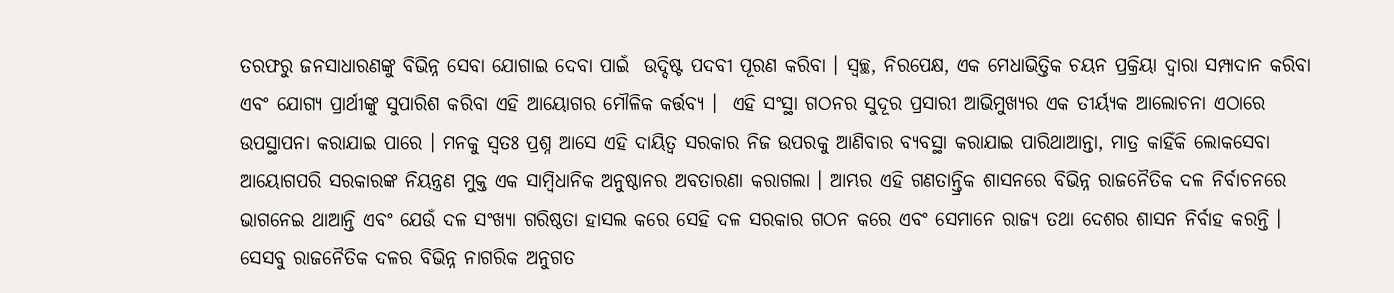ତରଫରୁ ଜନସାଧାରଣଙ୍କୁ ବିଭିନ୍ନ ସେବା ଯୋଗାଇ ଦେବା ପାଇଁ  ଉଦ୍ଦିଷ୍ଟ ପଦବୀ ପୂରଣ କରିବା । ସ୍ବଚ୍ଛ, ନିରପେକ୍ଷ, ଏକ ମେଧାଭିତ୍ତିକ ଚୟନ ପ୍ରକ୍ରିୟା ଦ୍ବାରା ସମ୍ପାଦାନ କରିବା ଏବଂ ଯୋଗ୍ୟ ପ୍ରାର୍ଥୀଙ୍କୁ ସୁପାରିଶ କରିବା ଏହି ଆୟୋଗର ମୌଳିକ କର୍ତ୍ତବ୍ୟ ।  ଏହି ସଂସ୍ଥା ଗଠନର ସୁଦୂର ପ୍ରସାରୀ ଆଭିମୁଖ୍ୟର ଏକ ତୀର୍ୟ୍ୟକ ଆଲୋଚନା ଏଠାରେ ଉପସ୍ଥାପନା କରାଯାଇ ପାରେ । ମନକୁ ସ୍ବତଃ ପ୍ରଶ୍ନ ଆସେ ଏହି ଦାୟିତ୍ବ ସରକାର ନିଜ ଉପରକୁ ଆଣିବାର ବ୍ୟବସ୍ଥା କରାଯାଇ ପାରିଥାଆନ୍ତା, ମାତ୍ର କାହିଁକି ଲୋକସେବା ଆୟୋଗପରି ସରକାରଙ୍କ ନିୟନ୍ତ୍ରଣ ମୁକ୍ତ ଏକ ସାମ୍ବିଧାନିକ ଅନୁଷ୍ଠାନର ଅବତାରଣା କରାଗଲା । ଆମ୍ଭର ଏହି ଗଣତାନ୍ତ୍ରିକ ଶାସନରେ ବିଭିନ୍ନ ରାଜନୈତିକ ଦଳ ନିର୍ବାଚନରେ ଭାଗନେଇ ଥାଆନ୍ତି ଏବଂ ଯେଉଁ ଦଳ ସଂଖ୍ୟା ଗରିଷ୍ଠତା ହାସଲ କରେ ସେହି ଦଳ ସରକାର ଗଠନ କରେ ଏବଂ ସେମାନେ ରାଜ୍ୟ ତଥା ଦେଶର ଶାସନ ନିର୍ବାହ କରନ୍ତି । ସେସବୁ ରାଜନୈତିକ ଦଳର ବିଭିନ୍ନ ନାଗରିକ ଅନୁଗତ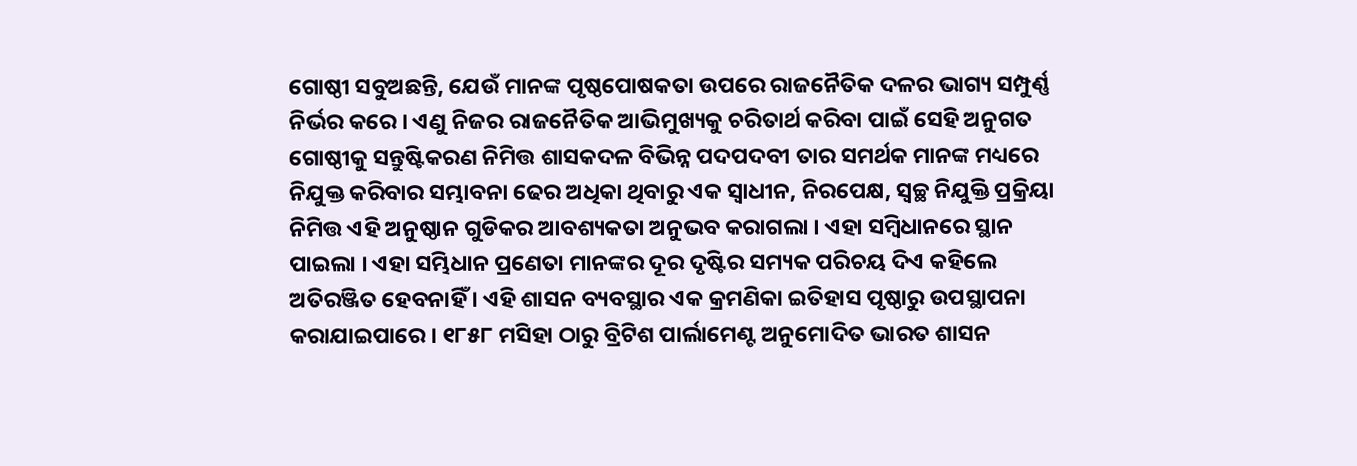ଗୋଷ୍ଠୀ ସବୁଅଛନ୍ତି, ଯେଉଁ ମାନଙ୍କ ପୃଷ୍ଠପୋଷକତା ଉପରେ ରାଜନୈତିକ ଦଳର ଭାଗ୍ୟ ସମ୍ପୁର୍ଣ୍ଣ ନିର୍ଭର କରେ । ଏଣୁ ନିଜର ରାଜନୈତିକ ଆଭିମୁଖ୍ୟକୁ ଚରିତାର୍ଥ କରିବା ପାଇଁ ସେହି ଅନୁଗତ ଗୋଷ୍ଠୀକୁ ସନ୍ତୁଷ୍ଟିକରଣ ନିମିତ୍ତ ଶାସକଦଳ ବିଭିନ୍ନ ପଦପଦବୀ ତାର ସମର୍ଥକ ମାନଙ୍କ ମଧ୍ୟରେ ନିଯୁକ୍ତ କରିବାର ସମ୍ଭାବନା ଢେର ଅଧିକା ଥିବାରୁ ଏକ ସ୍ବାଧୀନ, ନିରପେକ୍ଷ, ସ୍ବଚ୍ଛ ନିଯୁକ୍ତି ପ୍ରକ୍ରିୟା ନିମିତ୍ତ ଏହି ଅନୁଷ୍ଠାନ ଗୁଡିକର ଆବଶ୍ୟକତା ଅନୁଭବ କରାଗଲା । ଏହା ସମ୍ବିଧାନରେ ସ୍ଥାନ ପାଇଲା । ଏହା ସମ୍ଭିଧାନ ପ୍ରଣେତା ମାନଙ୍କର ଦୂର ଦୃଷ୍ଟିର ସମ୍ୟକ ପରିଚୟ ଦିଏ କହିଲେ ଅତିରଞ୍ଜିତ ହେବନାହିଁ । ଏହି ଶାସନ ବ୍ୟବସ୍ଥାର ଏକ କ୍ରମଣିକା ଇତିହାସ ପୃଷ୍ଠାରୁ ଉପସ୍ଥାପନା କରାଯାଇପାରେ । ୧୮୫୮ ମସିହା ଠାରୁ ବ୍ରିଟିଶ ପାର୍ଲାମେଣ୍ଟ ଅନୁମୋଦିତ ଭାରତ ଶାସନ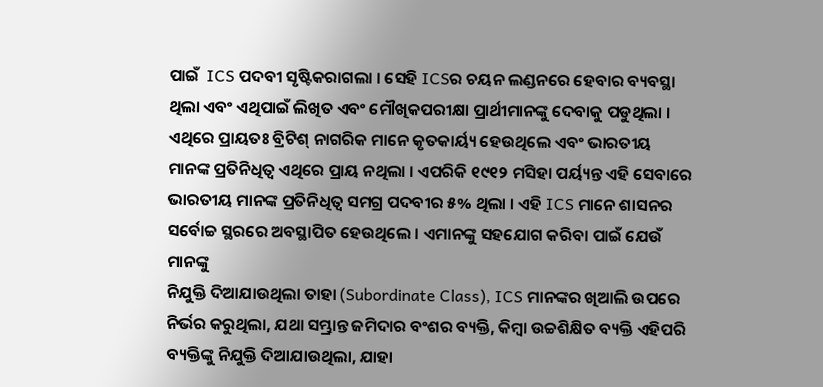ପାଇଁ  ICS ପଦବୀ ସୃଷ୍ଟିକରାଗଲା । ସେହି ICSର ଚୟନ ଲଣ୍ଡନରେ ହେବାର ବ୍ୟବସ୍ଥା ଥିଲା ଏବଂ ଏଥିପାଇଁ ଲିଖିତ ଏବଂ ମୌଖିକପରୀକ୍ଷା ପ୍ରାର୍ଥୀମାନଙ୍କୁ ଦେବାକୁ ପଡୁଥିଲା । ଏଥିରେ ପ୍ରାୟତଃ ବ୍ରିଟିଶ୍ ନାଗରିକ ମାନେ କୃତକାର୍ୟ୍ୟ ହେଉଥିଲେ ଏବଂ ଭାରତୀୟ ମାନଙ୍କ ପ୍ରତିନିଧିତ୍ବ ଏଥିରେ ପ୍ରାୟ ନଥିଲା । ଏପରିକି ୧୯୧୨ ମସିହା ପର୍ୟ୍ୟନ୍ତ ଏହି ସେବାରେ ଭାରତୀୟ ମାନଙ୍କ ପ୍ରତିନିଧିତ୍ବ ସମଗ୍ର ପଦବୀର ୫% ଥିଲା । ଏହି ICS ମାନେ ଶାସନର ସର୍ବୋଚ୍ଚ ସ୍ଥରରେ ଅବସ୍ଥାପିତ ହେଉଥିଲେ । ଏମାନଙ୍କୁ ସହଯୋଗ କରିବା ପାଇଁ ଯେଉଁ ମାନଙ୍କୁ
ନିଯୁକ୍ତି ଦିଆଯାଉଥିଲା ତାହା (Subordinate Class), ICS ମାନଙ୍କର ଖିଆଲି ଉପରେ ନିର୍ଭର କରୁଥିଲା, ଯଥା ସମ୍ଭ୍ରାନ୍ତ ଜମିଦାର ବଂଶର ବ୍ୟକ୍ତି, କିମ୍ବା ଉଚ୍ଚଶିକ୍ଷିତ ବ୍ୟକ୍ତି ଏହିପରି ବ୍ୟକ୍ତିଙ୍କୁ ନିଯୁକ୍ତି ଦିଆଯାଉଥିଲା, ଯାହା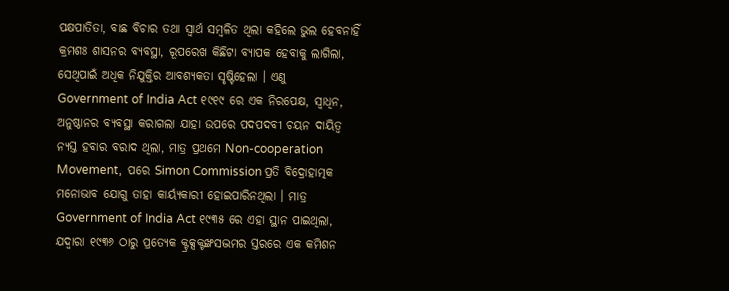ପକ୍ଷପାତିତା, ବାଛ ବିଚାର ତଥା ସ୍ବାର୍ଥ ସମ୍ବଳିତ ଥିଲା କହିଲେ ଭୁଲ ହେବନାହିଁ କ୍ରମଶଃ ଶାସନର ବ୍ୟବସ୍ଥା, ରୂପରେଖ କିଛିଟା ବ୍ୟାପକ ହେବାକୁ ଲାଗିଲା, ସେଥିପାଇଁ ଅଧିକ ନିଯୁକ୍ତିର ଆବଶ୍ୟକତା ସୃଷ୍ଟିହେଲା । ଏଣୁ Government of India Act ୧୯୧୯ ରେ ଏକ ନିରପେକ୍ଷ, ସ୍ବାଧିନ, ଅନୁଷ୍ଠାନର ବ୍ୟବସ୍ଥା କରାଗଲା ଯାହା ଉପରେ ପଦପଦବୀ ଚୟନ ଦାୟିତ୍ବ ନ୍ୟସ୍ତ ହବାର ବରାଦ ଥିଲା, ମାତ୍ର ପ୍ରଥମେ Non-cooperation Movement,  ପରେ Simon Commission ପ୍ରତି ବିଦ୍ରୋହାତ୍ମକ ମନୋଭାବ ଯୋଗୁ ତାହା କାର୍ୟ୍ୟକାରୀ ହୋଇପାରିନଥିଲା । ମାତ୍ର Government of India Act ୧୯୩୫ ରେ ଏହା ସ୍ଥାନ ପାଇଥିଲା, ଯଦ୍ବାରା ୧୯୩୬ ଠାରୁ ପ୍ରତ୍ୟେକ କ୍ଟ୍ରକ୍ସକ୍ଟଙ୍ଖସଦ୍ଭମର ସ୍ତରରେ ଏକ କମିଶନ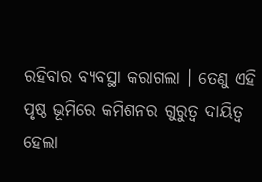ରହିବାର ବ୍ୟବସ୍ଥା କରାଗଲା । ତେଣୁ ଏହି ପୃଷ୍ଠ ଭୂମିରେ କମିଶନର ଗୁରୁତ୍ବ ଦାୟିତ୍ବ ହେଲା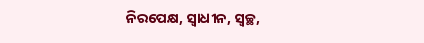ନିରପେକ୍ଷ, ସ୍ବାଧୀନ, ସ୍ବଚ୍ଛ,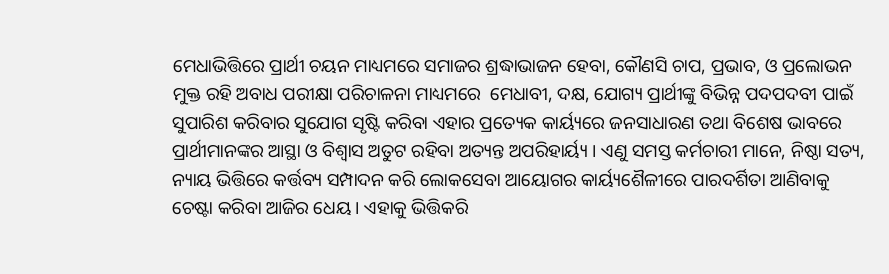ମେଧାଭିତ୍ତିରେ ପ୍ରାର୍ଥୀ ଚୟନ ମାଧ୍ୟମରେ ସମାଜର ଶ୍ରଦ୍ଧାଭାଜନ ହେବା, କୌଣସି ଚାପ, ପ୍ରଭାବ, ଓ ପ୍ରଲୋଭନ ମୁକ୍ତ ରହି ଅବାଧ ପରୀକ୍ଷା ପରିଚାଳନା ମାଧ୍ୟମରେ  ମେଧାବୀ, ଦକ୍ଷ, ଯୋଗ୍ୟ ପ୍ରାର୍ଥୀଙ୍କୁ ବିଭିନ୍ନ ପଦପଦବୀ ପାଇଁ ସୁପାରିଶ କରିବାର ସୁଯୋଗ ସୃଷ୍ଟି କରିବା ଏହାର ପ୍ରତ୍ୟେକ କାର୍ୟ୍ୟରେ ଜନସାଧାରଣ ତଥା ବିଶେଷ ଭାବରେ ପ୍ରାର୍ଥୀମାନଙ୍କର ଆସ୍ଥା ଓ ବିଶ୍ବାସ ଅତୁଟ ରହିବା ଅତ୍ୟନ୍ତ ଅପରିହାର୍ୟ୍ୟ । ଏଣୁ ସମସ୍ତ କର୍ମଚାରୀ ମାନେ, ନିଷ୍ଠା ସତ୍ୟ, ନ୍ୟାୟ ଭିତ୍ତିରେ କର୍ତ୍ତବ୍ୟ ସମ୍ପାଦନ କରି ଲୋକସେବା ଆୟୋଗର କାର୍ୟ୍ୟଶୈଳୀରେ ପାରଦର୍ଶିତା ଆଣିବାକୁ ଚେଷ୍ଟା କରିବା ଆଜିର ଧେୟ । ଏହାକୁ ଭିତ୍ତିକରି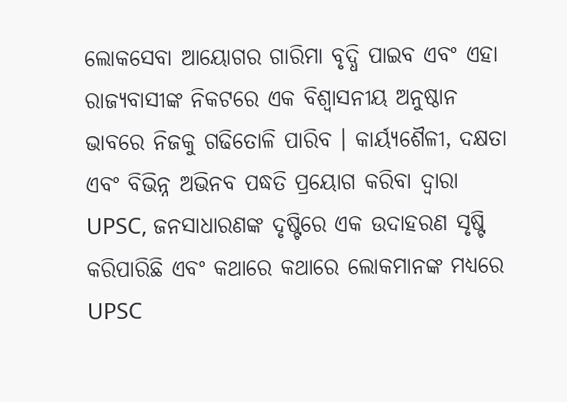ଲୋକସେବା ଆୟୋଗର ଗାରିମା ବୃଦ୍ଧି ପାଇବ ଏବଂ ଏହା ରାଜ୍ୟବାସୀଙ୍କ ନିକଟରେ ଏକ ବିଶ୍ବାସନୀୟ ଅନୁଷ୍ଠାନ ଭାବରେ ନିଜକୁ ଗଢିତୋଳି ପାରିବ । କାର୍ୟ୍ୟଶୈଳୀ, ଦକ୍ଷତା ଏବଂ ବିଭିନ୍ନ ଅଭିନବ ପଦ୍ଧତି ପ୍ରୟୋଗ କରିବା ଦ୍ବାରା UPSC, ଜନସାଧାରଣଙ୍କ ଦୃଷ୍ଟିରେ ଏକ ଉଦାହରଣ ସୃଷ୍ଟି କରିପାରିଛି ଏବଂ କଥାରେ କଥାରେ ଲୋକମାନଙ୍କ ମଧ୍ୟରେ UPSC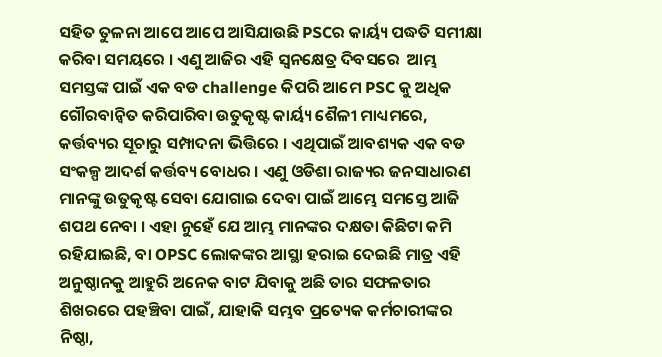ସହିତ ତୁଳନା ଆପେ ଆପେ ଆସିଯାଉଛି PSCର କାର୍ୟ୍ୟ ପଦ୍ଧତି ସମୀକ୍ଷା କରିବା ସମୟରେ । ଏଣୁ ଆଜିର ଏହି ସ୍ବନକ୍ଷେତ୍ର ଦିବସରେ  ଆମ୍ଭ ସମସ୍ତଙ୍କ ପାଇଁ ଏକ ବଡ challenge କିପରି ଆମେ PSC କୁ ଅଧିକ ଗୌରବାନ୍ବିତ କରିପାରିବା ଉତୁକୃଷ୍ଟ କାର୍ୟ୍ୟ ଶୈଳୀ ମାଧ୍ୟମରେ, କର୍ତ୍ତବ୍ୟର ସୂଚାରୁ ସମ୍ପାଦନା ଭିତ୍ତିରେ । ଏଥିପାଇଁ ଆବଶ୍ୟକ ଏକ ବଡ ସଂକଳ୍ପ ଆଦର୍ଶ କର୍ତ୍ତବ୍ୟ ବୋଧର । ଏଣୁ ଓଡିଶା ରାଜ୍ୟର ଜନସାଧାରଣ ମାନଙ୍କୁ ଉତୁକୃଷ୍ଟ ସେବା ଯୋଗାଇ ଦେବା ପାଇଁ ଆମ୍ଭେ ସମସ୍ତେ ଆଜି ଶପଥ ନେବା । ଏହା ନୁହେଁ ଯେ ଆମ୍ଭ ମାନଙ୍କର ଦକ୍ଷତା କିଛିଟା କମି ରହିଯାଇଛି, ବା OPSC ଲୋକଙ୍କର ଆସ୍ଥା ହରାଇ ଦେଇଛି ମାତ୍ର ଏହି ଅନୁଷ୍ଠାନକୁ ଆହୁରି ଅନେକ ବାଟ ଯିବାକୁ ଅଛି ତାର ସଫଳତାର ଶିଖରରେ ପହଞ୍ଚିବା ପାଇଁ, ଯାହାକି ସମ୍ଭବ ପ୍ରତ୍ୟେକ କର୍ମଚାରୀଙ୍କର ନିଷ୍ଠା,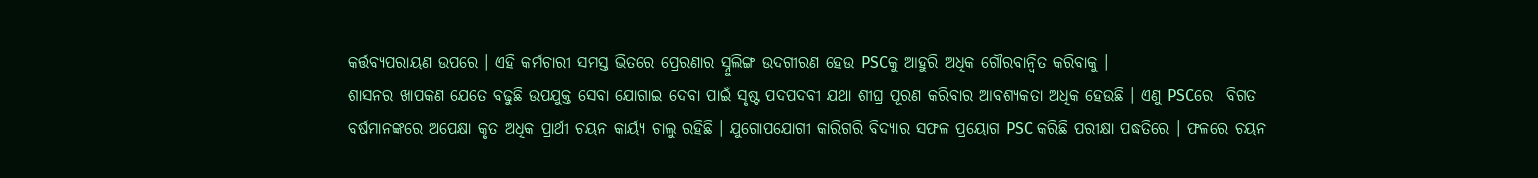କର୍ତ୍ତବ୍ୟପରାୟଣ ଉପରେ । ଏହି କର୍ମଚାରୀ ସମସ୍ତ ଭିତରେ ପ୍ରେରଣାର ସ୍ନୁଲିଙ୍ଗ ଉଦଗୀରଣ ହେଉ PSCକୁ ଆହୁରି ଅଧିକ ଗୌରବାନ୍ବିତ କରିବାକୁ ।
ଶାସନର ଖାପକଣ ଯେତେ ବଢୁଛି ଉପଯୁକ୍ତ ସେବା ଯୋଗାଇ ଦେବା ପାଇଁ ସୃଷ୍ଟ ପଦପଦବୀ ଯଥା ଶୀଘ୍ର ପୂରଣ କରିବାର ଆବଶ୍ୟକତା ଅଧିକ ହେଉଛି । ଏଣୁ PSCରେ  ବିଗତ ବର୍ଷମାନଙ୍କରେ ଅପେକ୍ଷା କୃତ ଅଧିକ ପ୍ରାର୍ଥୀ ଚୟନ କାର୍ୟ୍ୟ ଚାଲୁ ରହିଛି । ଯୁଗୋପଯୋଗୀ କାରିଗରି ବିଦ୍ୟାର ସଫଳ ପ୍ରୟୋଗ PSC କରିଛି ପରୀକ୍ଷା ପଦ୍ଧତିରେ । ଫଳରେ ଚୟନ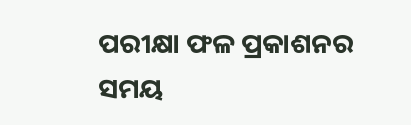ପରୀକ୍ଷା ଫଳ ପ୍ରକାଶନର  ସମୟ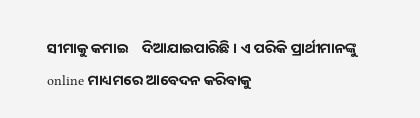ସୀମାକୁ କମାଇ    ଦିଆଯାଇପାରିଛି । ଏ ପରିକି ପ୍ରାର୍ଥୀମାନଙ୍କୁ online ମାଧ୍ୟମରେ ଆବେଦନ କରିବାକୁ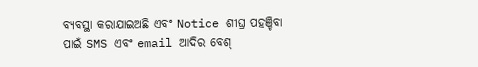ବ୍ୟବସ୍ଥା କରାଯାଇଅଛି ଏବଂ Notice ଶୀଘ୍ର ପହଞ୍ଚିବା ପାଇଁ SMS ଏବଂ email ଆଦିର ବେଶ୍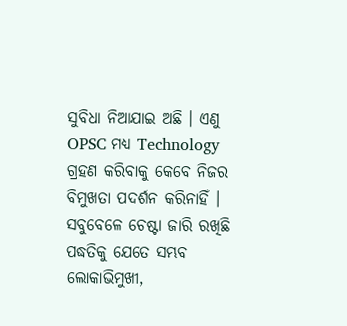ସୁବିଧା ନିଆଯାଇ ଅଛି । ଏଣୁ OPSC ମଧ୍ୟ Technology ଗ୍ରହଣ କରିବାକୁ କେବେ ନିଜର ବିମୁଖତା ପଦର୍ଶନ କରିନାହିଁ । ସବୁବେଳେ ଚେଷ୍ଟା ଜାରି ରଖିଛି ପଦ୍ଧତିକୁ ଯେତେ ସମ୍ଭବ ଲୋକାଭିମୁଖୀ,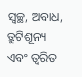ସ୍ବଚ୍ଛ, ଅବାଧ, ତ୍ରୁଟିଶୂନ୍ୟ ଏବଂ ତ୍ବରିତ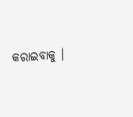କରାଇବାକୁ ।